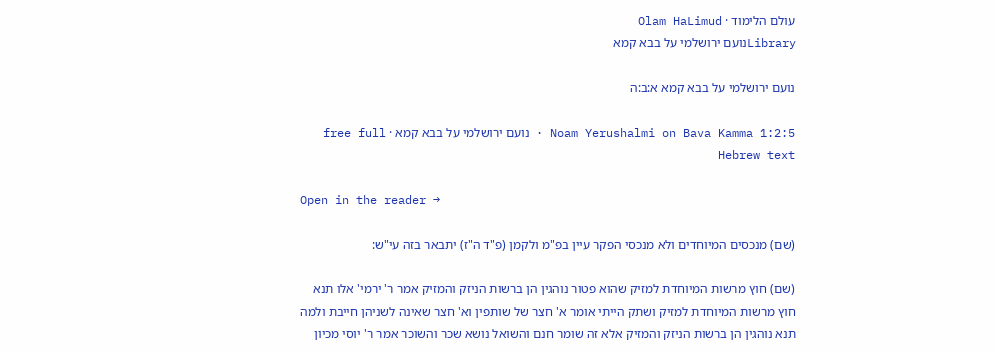עולם הלימוד · Olam HaLimud
Libraryנועם ירושלמי על בבא קמא

נועם ירושלמי על בבא קמא א:ב:ה

Noam Yerushalmi on Bava Kamma 1:2:5 · נועם ירושלמי על בבא קמא · free full Hebrew text

Open in the reader →

(שם) מנכסים המיוחדים ולא מנכסי הפקר עיין בפ"מ ולקמן (פ"ד ה"ז) יתבאר בזה עי"ש:

(שם) חוץ מרשות המיוחדת למזיק שהוא פטור נוהגין הן ברשות הניזק והמזיק אמר ר' ירמי' אלו תנא חוץ מרשות המיוחדת למזיק ושתק הייתי אומר א' חצר של שותפין וא' חצר שאינה לשניהן חייבת ולמה תנא נוהגין הן ברשות הניזק והמזיק אלא זה שומר חנם והשואל נושא שכר והשוכר אמר ר' יוסי מכיון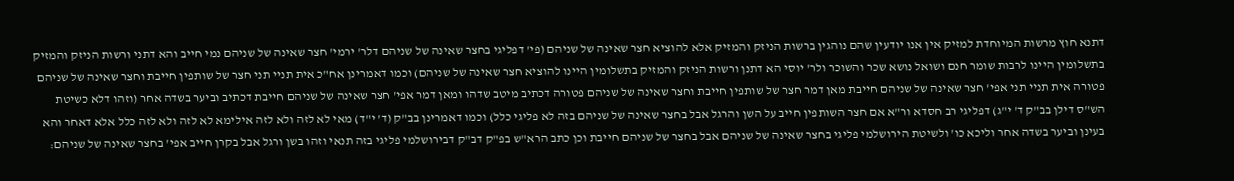דתנא חוץ מרשות המיוחדת למזיק אין אנו יודעין שהם נוהגין ברשות הניזק והמזיק אלא להוציא חצר שאינה של שניהם (פי' דפליגי בחצר שאינה של שניהם דלר' ירמי' חצר שאינה של שניהם נמי חייב והא דתני ורשות הניזק והמזיק בתשלומין היינו לרבות שומר חנם ושואל נושא שכר והשוכר ולר' יוסי הא דתנן ורשות הניזק והמזיק בתשלומין היינו להוציא חצר שאינה של שניהם) וכמו דאמרינן אח"כ אית תניי תני חצר של שותפין חייבת וחצר שאינה של שניהם פטורה אית תניי תני אפי' חצר שאינה של שניהם חייבת מאן דמר חצר של שותפין חייבת וחצר שאינה של שניהם פטורה דכתיב מיטב שדהו ומאן דמר אפי' חצר שאינה של שניהם חייבת דכתיב וביער בשדה אחר (וזהו דלא כשיטת הש"ס דילן בב"ק ד' י"ג) דפליגי רב חסדא ור"א אם חצר השותפין חייב על השן והרגל אבל בחצר שאינה של שניהם בזה לא פליגי כלל) וכמו דאמרינן בב"ק (ד' י"ד) מאי לא לזה ולא לזה אילימא לא לזה ולא לזה כלל אלא דאחר והא בעינן וביער בשדה אחר וליכא כו' ולשיטת הירושלמי פליגי בחצר שאינה של שניהם אבל בחצר של שניהם חייבת וכן כתב הרא"ש בפ"ק דב"ק דבירושלמי פליגי בזה תנאי וזהו בשן ורגל אבל בקרן חייב אפי' בחצר שאינה של שניהם: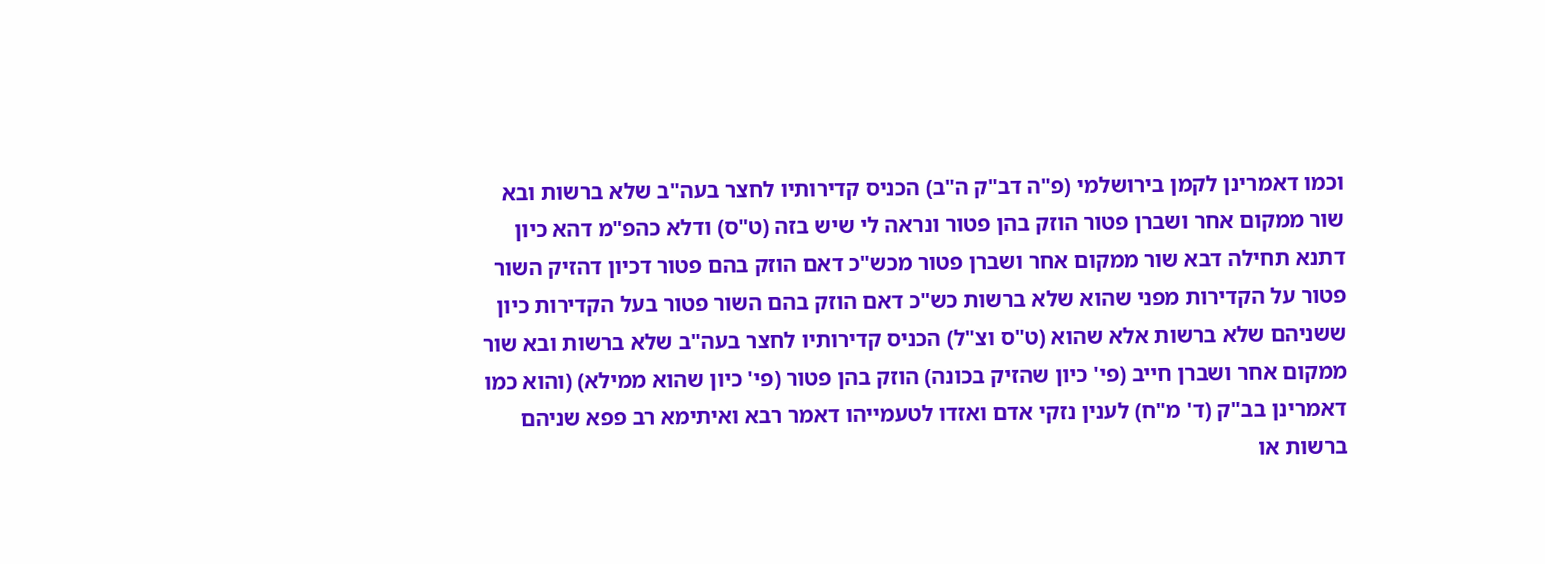וכמו דאמרינן לקמן בירושלמי (פ"ה דב"ק ה"ב) הכניס קדירותיו לחצר בעה"ב שלא ברשות ובא שור ממקום אחר ושברן פטור הוזק בהן פטור ונראה לי שיש בזה (ט"ס) ודלא כהפ"מ דהא כיון דתנא תחילה דבא שור ממקום אחר ושברן פטור מכש"כ דאם הוזק בהם פטור דכיון דהזיק השור פטור על הקדירות מפני שהוא שלא ברשות כש"כ דאם הוזק בהם השור פטור בעל הקדירות כיון ששניהם שלא ברשות אלא שהוא (ט"ס וצ"ל) הכניס קדירותיו לחצר בעה"ב שלא ברשות ובא שור ממקום אחר ושברן חייב (פי' כיון שהזיק בכונה) הוזק בהן פטור (פי' כיון שהוא ממילא) (והוא כמו דאמרינן בב"ק (ד' מ"ח) לענין נזקי אדם ואזדו לטעמייהו דאמר רבא ואיתימא רב פפא שניהם ברשות או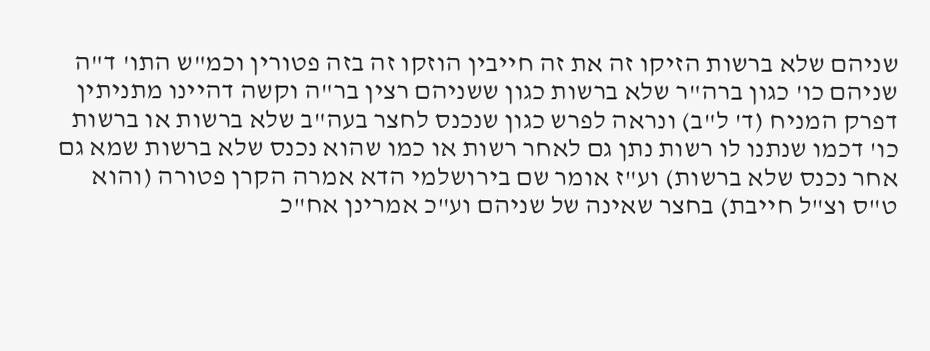שניהם שלא ברשות הזיקו זה את זה חייבין הוזקו זה בזה פטורין וכמ"ש התו' ד"ה שניהם כו' כגון ברה"ר שלא ברשות כגון ששניהם רצין בר"ה וקשה דהיינו מתניתין דפרק המניח (ד' ל"ב) ונראה לפרש כגון שנכנס לחצר בעה"ב שלא ברשות או ברשות כו' דכמו שנתנו לו רשות נתן גם לאחר רשות או כמו שהוא נכנס שלא ברשות שמא גם אחר נכנס שלא ברשות) וע"ז אומר שם בירושלמי הדא אמרה הקרן פטורה (והוא ט"ס וצ"ל חייבת) בחצר שאינה של שניהם וע"כ אמרינן אח"כ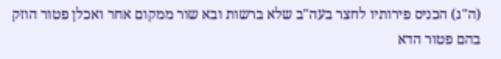(ה"ג) הכניס פירותיו לחצר בעה"ב שלא ברשות ובא שור ממקום אחר ואכלן פטור הוזק בהם פטור הדא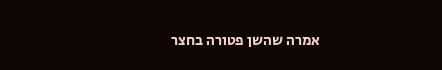אמרה שהשן פטורה בחצר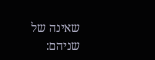שאינה של שניהם: